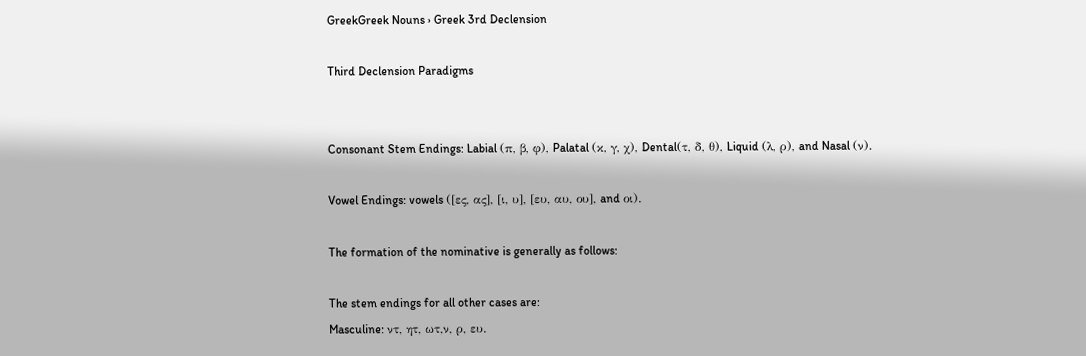GreekGreek Nouns › Greek 3rd Declension

Third Declension Paradigms


Consonant Stem Endings: Labial (π, β, φ), Palatal (κ, γ, χ), Dental(τ, δ, θ), Liquid (λ, ρ), and Nasal (ν).

Vowel Endings: vowels ([ες, ας], [ι, υ], [ευ, αυ, ου], and οι).

The formation of the nominative is generally as follows:

The stem endings for all other cases are:
Masculine: ντ, ητ, ωτ,ν, ρ, ευ.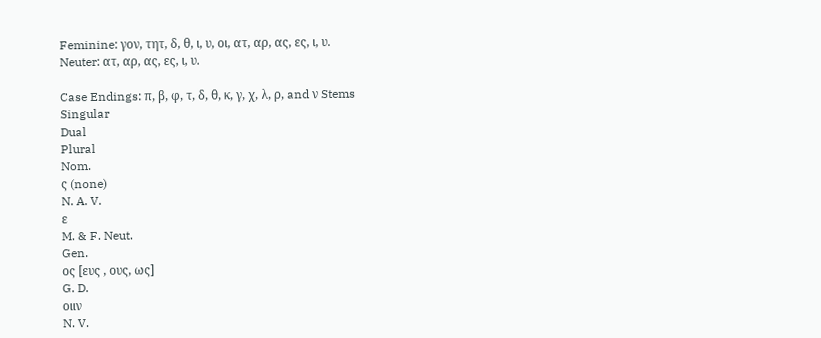Feminine: γον, τητ, δ, θ, ι, υ, οι, ατ, αρ, ας, ες, ι, υ.
Neuter: ατ, αρ, ας, ες, ι, υ.

Case Endings: π, β, φ, τ, δ, θ, κ, γ, χ, λ, ρ, and ν Stems
Singular
Dual
Plural
Nom.
ς (none)
N. A. V.
ε
M. & F. Neut.
Gen.
ος [ευς , ους, ως]
G. D.
οιιν
N. V.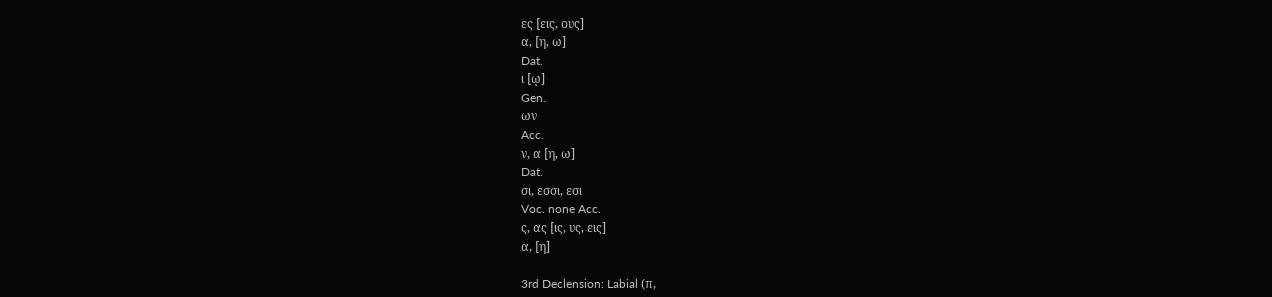ες [εις, ους]
α, [η, ω]
Dat.
ι [ῳ]
Gen.
ων
Acc.
ν, α [η, ω]
Dat.
σι, εσσι, εσι
Voc. none Acc.
ς, ας [ις, υς, εις]
α, [η]

3rd Declension: Labial (π,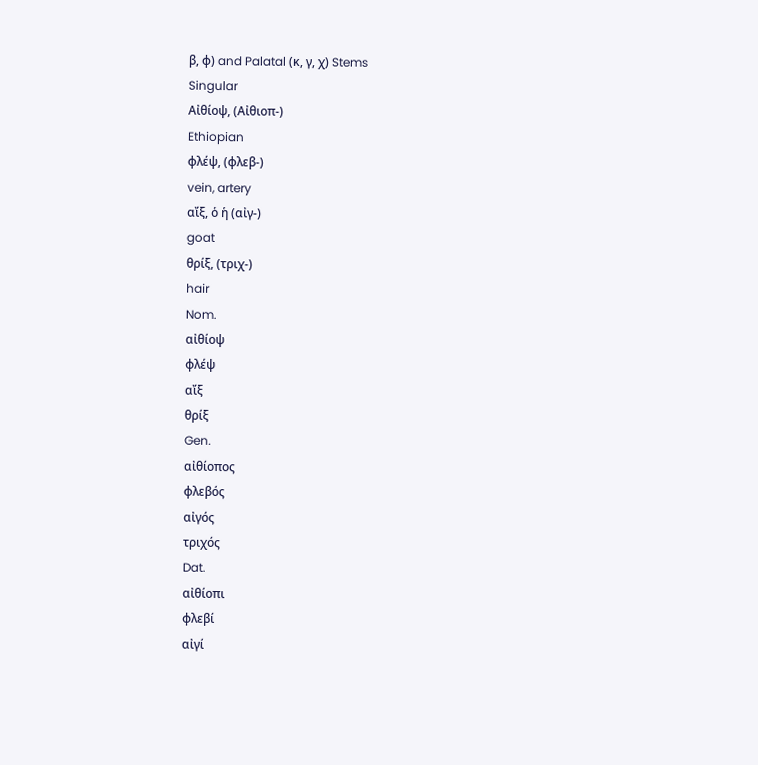β, φ) and Palatal (κ, γ, χ) Stems
Singular
Αἰθίοψ, (Αἰθιοπ-)
Ethiopian
φλέψ, (φλεβ-)
vein, artery
αἴξ, ὁ ἡ (αἰγ-)
goat
θρίξ, (τριχ-)
hair
Nom.
αἰθίοψ
φλέψ
αἴξ
θρίξ
Gen.
αἰθίοπος
φλεβός
αἰγός
τριχός
Dat.
αἰθίοπι
φλεβί
αἰγί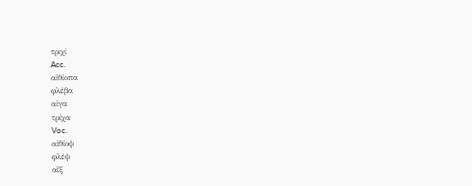τριχί
Acc.
αἰθίοπα
φλέβα
αἰγα
τρίχα
Voc.
αἰθίοψ
φλέψ
αἴξ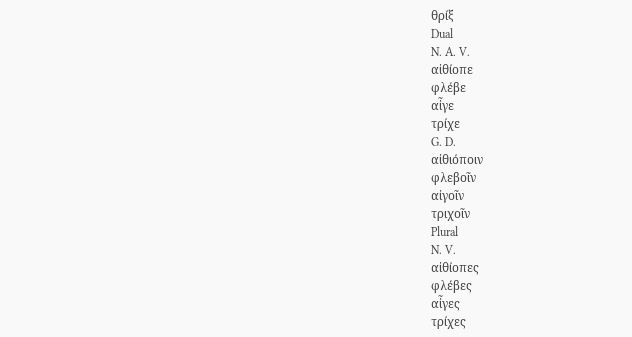θρίξ
Dual
N. A. V.
αἰθίοπε
φλέβε
αἶγε
τρίχε
G. D.
αἰθιόποιν
φλεβοῖν
αἰγοῖν
τριχοῖν
Plural
N. V.
αἰθίοπες
φλέβες
αἶγες
τρίχες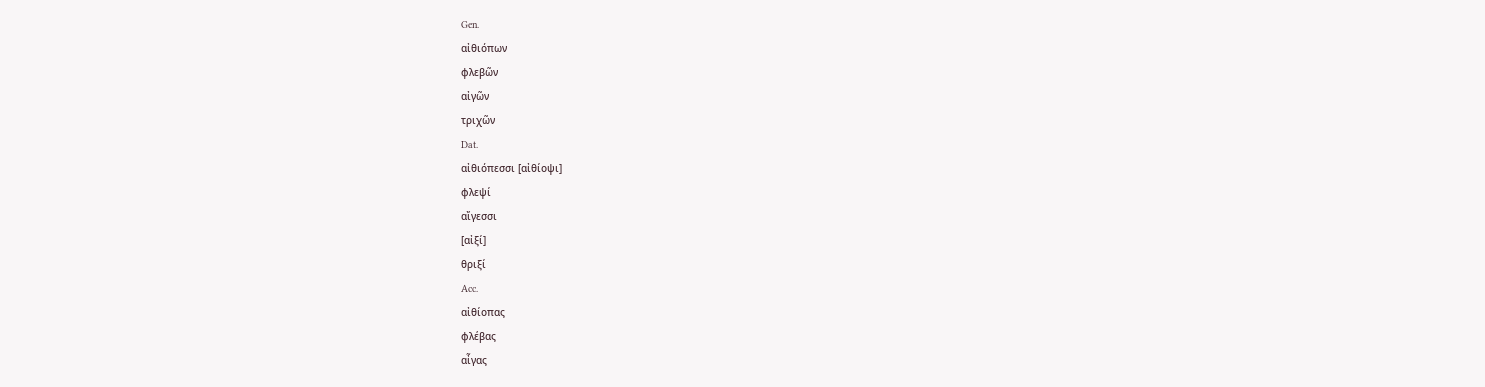Gen.
αἰθιόπων
φλεβῶν
αἰγῶν
τριχῶν
Dat.
αἰθιόπεσσι [αἰθίοψι]
φλεψί
αἴγεσσι
[αἰξί]
θριξί
Acc.
αἰθίοπας
φλέβας
αἶγας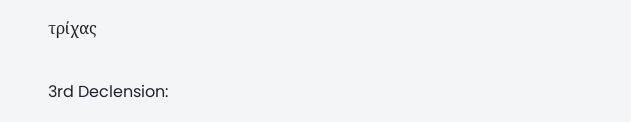τρίχας

3rd Declension: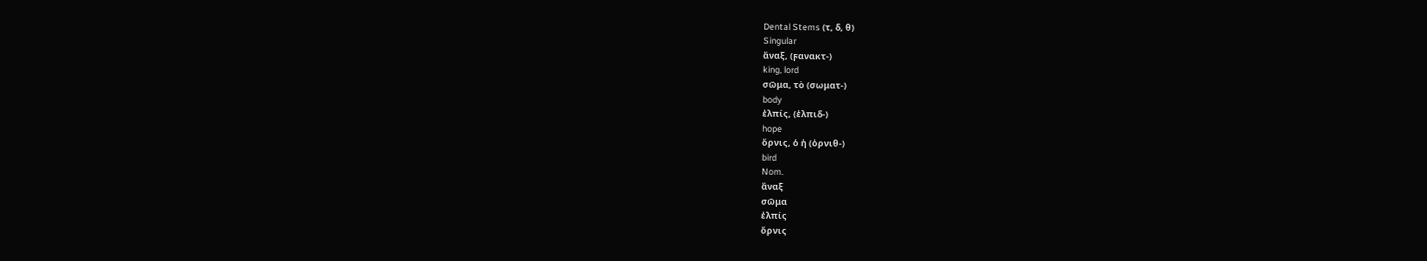Dental Stems (τ, δ, θ)
Singular
ἄναξ, (ϝανακτ-)
king, lord
σῶμα, τὸ (σωματ-)
body
ἐλπίς, (ἐλπιδ-)
hope
ὄρνις, ὁ ἡ (ὀρνιθ-)
bird
Nom.
ἄναξ
σῶμα
ἐλπίς
ὄρνις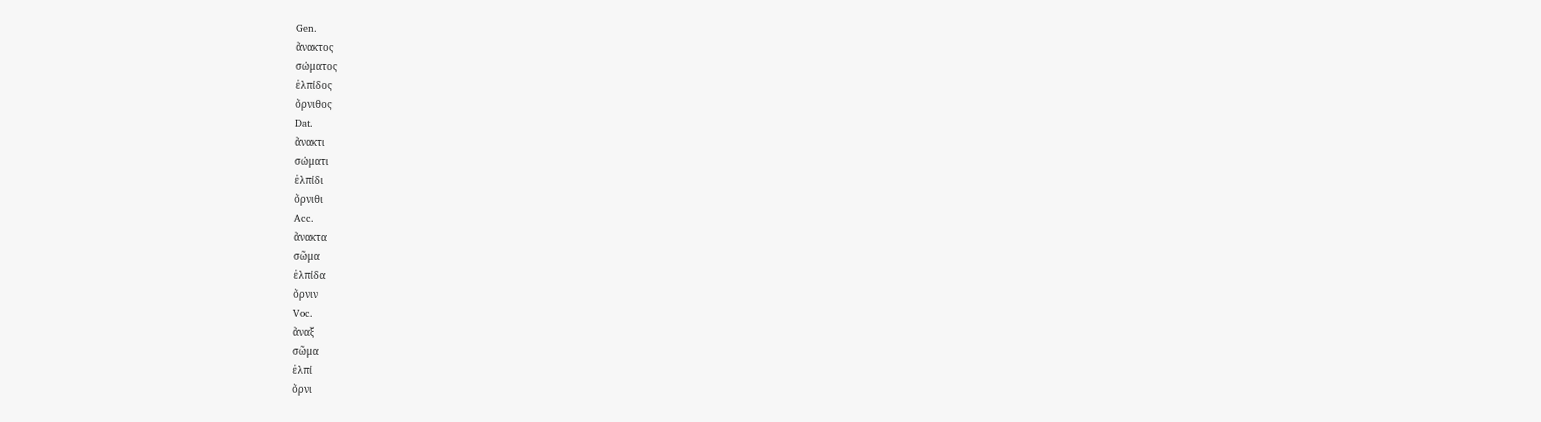Gen.
ἄνακτος
σώματος
ἐλπίδος
ὄρνιθος
Dat.
ἄνακτι
σώματι
ἐλπίδι
ὄρνιθι
Acc.
ἄνακτα
σῶμα
ἐλπίδα
ὄρνιν
Voc.
ἄναξ
σῶμα
ἐλπί
ὄρνι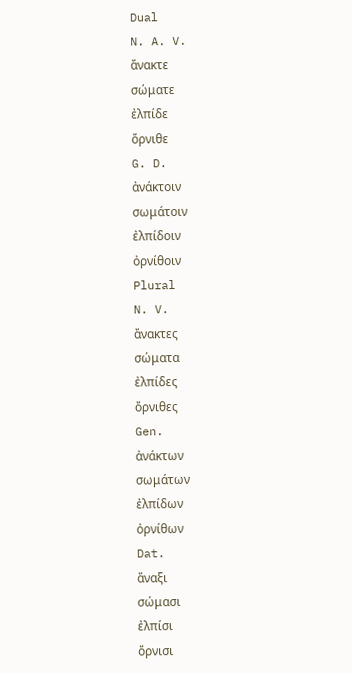Dual
N. A. V.
ἄνακτε
σώματε
ἐλπίδε
ὄρνιθε
G. D.
ἀνάκτοιν
σωμάτοιν
ἐλπίδοιν
ὀρνίθοιν
Plural
N. V.
ἄνακτες
σώματα
ἐλπίδες
ὄρνιθες
Gen.
ἀνάκτων
σωμάτων
ἐλπίδων
ὀρνίθων
Dat.
ἄναξι
σώμασι
ἐλπίσι
ὄρνισι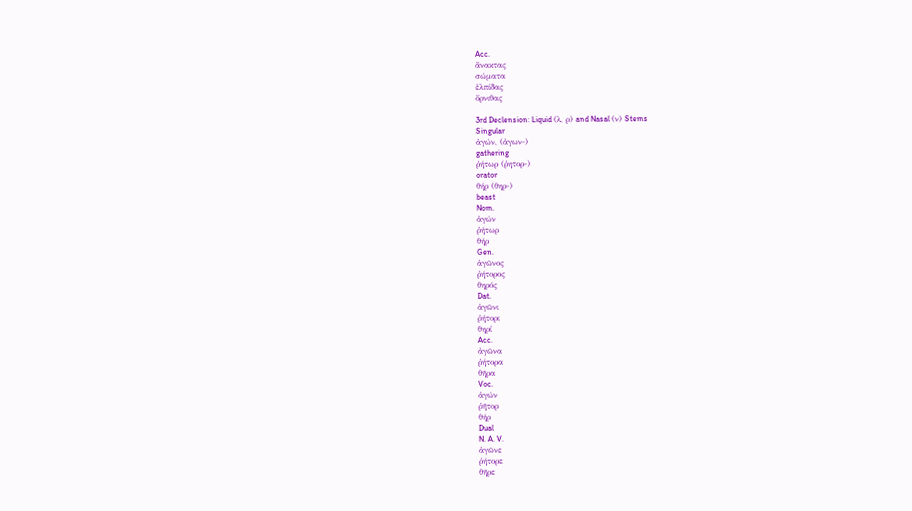Acc.
ἄνακτας
σώματα
ἐλπίδας
ὄρνιθας

3rd Declension: Liquid (λ, ρ) and Nasal (ν) Stems
Singular
ἀγών, (ἀγων-)
gathering
ῥήτωρ (ῥητορ-)
orator
θήρ (θηρ-)
beast
Nom.
ἀγών
ῥήτωρ
θήρ
Gen.
ἀγῶνος
ῥήτορος
θηρός
Dat.
ἀγῶνι
ῥήτορι
θηρί
Acc.
ἀγῶνα
ῥήτορα
θῆρα
Voc.
ἀγών
ῥῆτορ
θήρ
Dual
N. A. V.
ἀγῶνε
ῥήτορε
θῆρε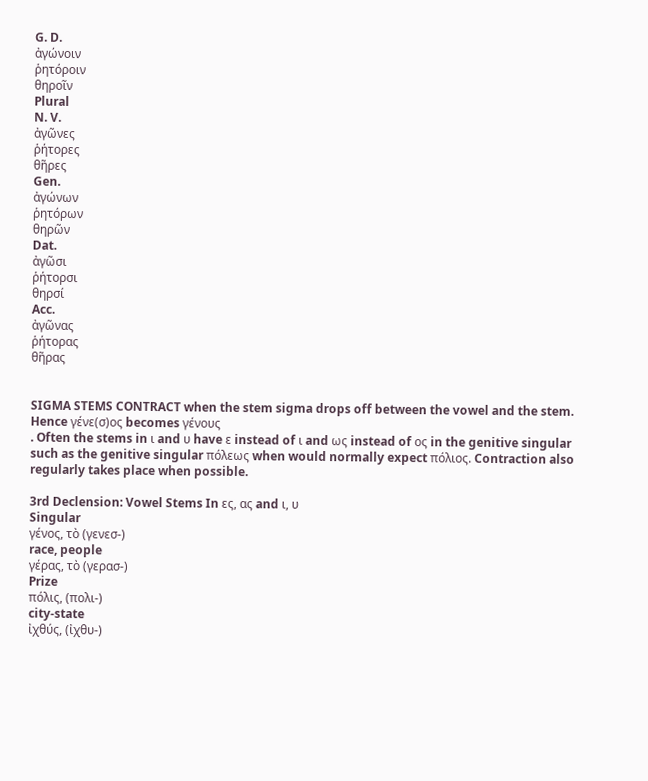G. D.
ἀγώνοιν
ῥητόροιν
θηροῖν
Plural
N. V.
ἀγῶνες
ῥήτορες
θῆρες
Gen.
ἀγώνων
ῥητόρων
θηρῶν
Dat.
ἀγῶσι
ῥήτορσι
θηρσί
Acc.
ἀγῶνας
ῥήτορας
θῆρας


SIGMA STEMS CONTRACT when the stem sigma drops off between the vowel and the stem. Hence γένε(σ)ος becomes γένους
. Often the stems in ι and υ have ε instead of ι and ως instead of ος in the genitive singular such as the genitive singular πόλεως when would normally expect πόλιος. Contraction also regularly takes place when possible.

3rd Declension: Vowel Stems In ες, ας and ι, υ
Singular
γένος, τὸ (γενεσ-)
race, people
γέρας, τὸ (γερασ-)
Prize
πόλις, (πολι-)
city-state
ἰχθύς, (ἰχθυ-)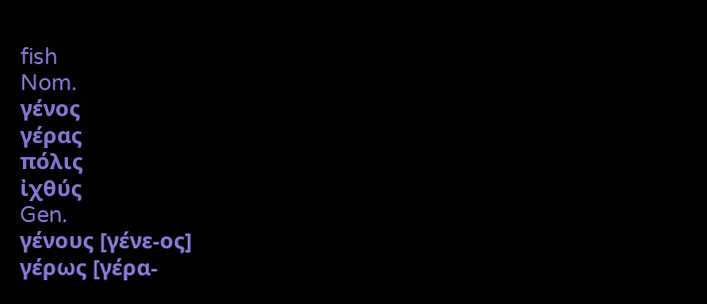fish
Nom.
γένος
γέρας
πόλις
ἰχθύς
Gen.
γένους [γένε-ος]
γέρως [γέρα-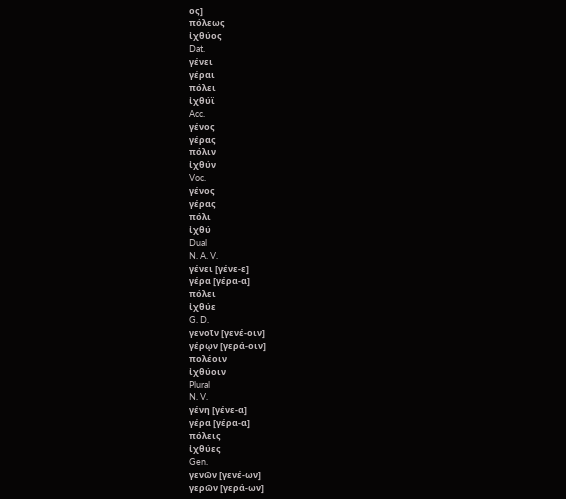ος]
πόλεως
ἰχθύος
Dat.
γένει
γέραι
πόλει
ἰχθύϊ
Acc.
γένος
γέρας
πόλιν
ἰχθύν
Voc.
γένος
γέρας
πόλι
ἰχθύ
Dual
N. A. V.
γένει [γένε-ε]
γέρα [γέρα-α]
πόλει
ἰχθύε
G. D.
γενοῖν [γενέ-οιν]
γέρῳν [γερά-οιν]
πολέοιν
ἰχθύοιν
Plural
N. V.
γένη [γένε-α]
γέρα [γέρα-α]
πόλεις
ἰχθύες
Gen.
γενῶν [γενέ-ων]
γερῶν [γερά-ων]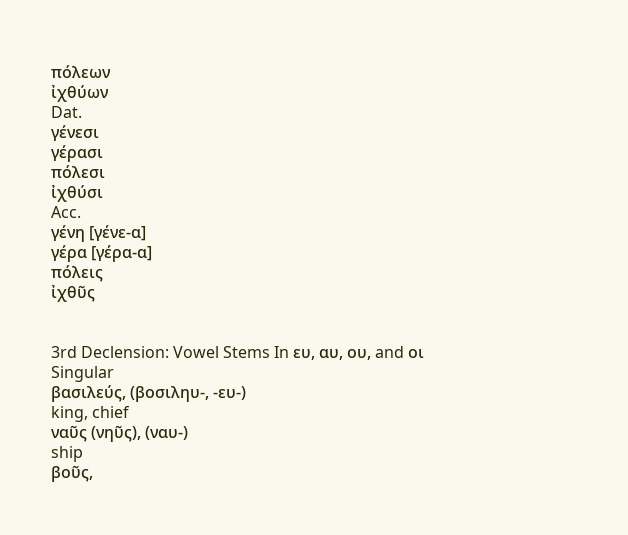πόλεων
ἰχθύων
Dat.
γένεσι
γέρασι
πόλεσι
ἰχθύσι
Acc.
γένη [γένε-α]
γέρα [γέρα-α]
πόλεις
ἰχθῦς


3rd Declension: Vowel Stems In ευ, αυ, ου, and οι
Singular
βασιλεύς, (βοσιληυ-, -ευ-)
king, chief
ναῦς (νηῦς), (ναυ-)
ship
βοῦς,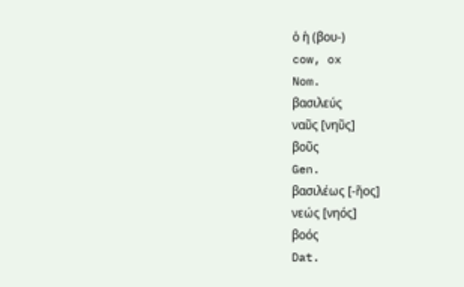ὁ ἡ (βου-)
cow, ox
Nom.
βασιλεύς
ναῦς [νηῦς]
βοῦς
Gen.
βασιλέως [-ῆος]
νεώς [νηός]
βοός
Dat.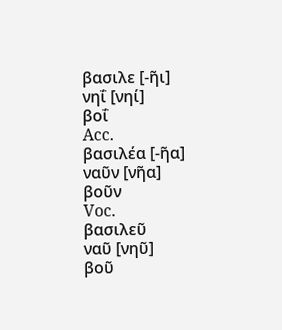βασιλε [-ῆι]
νηΐ [νηί]
βοΐ
Acc.
βασιλέα [-ῆα]
ναῦν [νῆα]
βοῦν
Voc.
βασιλεῦ
ναῦ [νηῦ]
βοῦ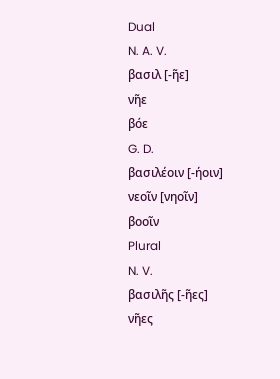Dual
N. A. V.
βασιλ [-ῆε]
νῆε
βόε
G. D.
βασιλέοιν [-ήοιν]
νεοῖν [νηοῖν]
βοοῖν
Plural
N. V.
βασιλῆς [-ῆες]
νῆες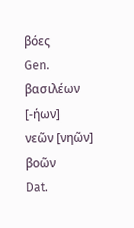βόες
Gen.
βασιλέων [-ήων]
νεῶν [νηῶν]
βοῶν
Dat.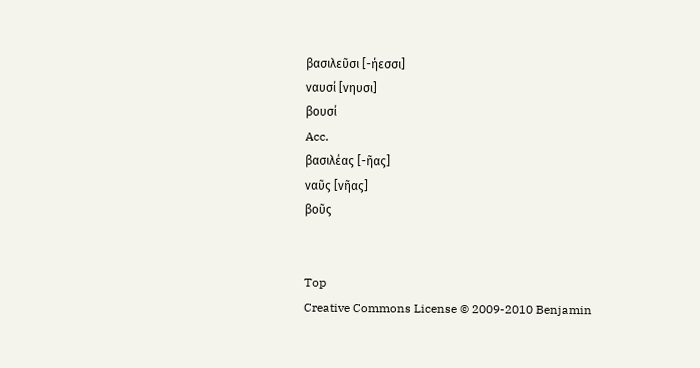βασιλεῦσι [-ήεσσι]
ναυσί [νηυσι]
βουσί
Acc.
βασιλέας [-ῆας]
ναῦς [νῆας]
βοῦς


Top
Creative Commons License © 2009-2010 Benjamin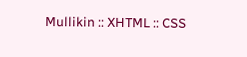Mullikin :: XHTML :: CSS